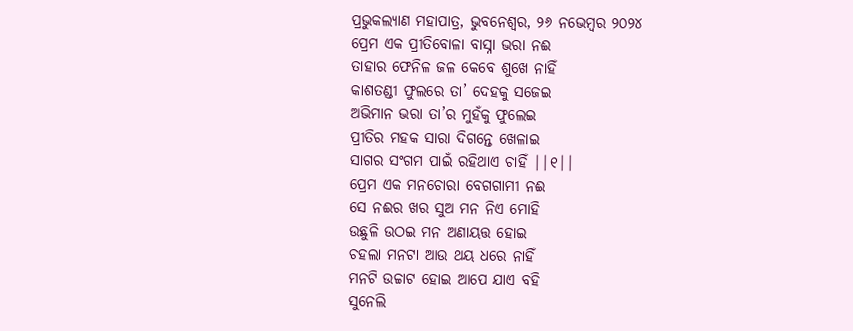ପ୍ରଭୁକଲ୍ୟାଣ ମହାପାତ୍ର, ଭୁବନେଶ୍ୱର, ୨୬ ନଭେମ୍ବର ୨୦୨୪
ପ୍ରେମ ଏକ ପ୍ରୀତିବୋଳା ବାସ୍ନା ଭରା ନଈ
ତାହାର ଫେନିଳ ଜଳ କେବେ ଶୁଖେ ନାହିଁ
କାଶତଣ୍ଡୀ ଫୁଲରେ ତା’ ଦେହକୁ ସଜେଇ
ଅଭିମାନ ଭରା ତା’ର ମୁହଁକୁ ଫୁଲେଇ
ପ୍ରୀତିର ମହକ ସାରା ଦିଗନ୍ତେ ଖେଳାଇ
ସାଗର ସଂଗମ ପାଇଁ ରହିଥାଏ ଚାହିଁ ||୧||
ପ୍ରେମ ଏକ ମନଚୋରା ବେଗଗାମୀ ନଈ
ସେ ନଈର ଖର ସୁଅ ମନ ନିଏ ମୋହି
ଉଛୁଳି ଉଠଇ ମନ ଅଣାୟତ୍ତ ହୋଇ
ଚହଲା ମନଟା ଆଉ ଥୟ ଧରେ ନାହିଁ
ମନଟି ଉଚ୍ଚାଟ ହୋଇ ଆପେ ଯାଏ ବହି
ସୁନେଲି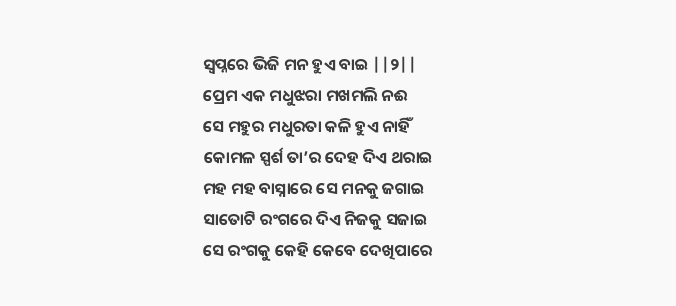ସ୍ୱପ୍ନରେ ଭିଜି ମନ ହୁଏ ବାଇ ||୨||
ପ୍ରେମ ଏକ ମଧୁଝରା ମଖମଲି ନଈ
ସେ ମହୁର ମଧୁରତା କଳି ହୁଏ ନାହିଁ
କୋମଳ ସ୍ପର୍ଶ ତା’ର ଦେହ ଦିଏ ଥରାଇ
ମହ ମହ ବାସ୍ନାରେ ସେ ମନକୁ ଜଗାଇ
ସାତୋଟି ରଂଗରେ ଦିଏ ନିଜକୁ ସଜାଇ
ସେ ରଂଗକୁ କେହି କେବେ ଦେଖିପାରେ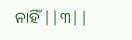ନାହିଁ ||୩||